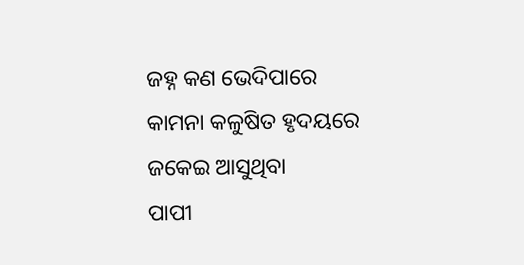ଜହ୍ନ କଣ ଭେଦିପାରେ
କାମନା କଳୁଷିତ ହୃଦୟରେ ଜକେଇ ଆସୁଥିବା
ପାପୀ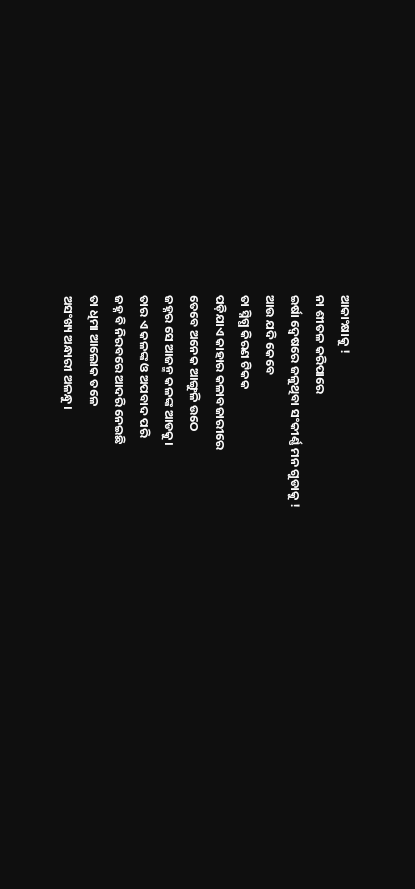ଆକାଂକ୍ଷାକୁ !
ନା ଶୀତଳ କରିପାରେ
ଇର୍ଷା ଦ୍ଵେଷରେ ଜଳୁଥିବା ସଂକୀର୍ଣ୍ଣ ମନ ଗୁଡାକୁ !
ଆଉ ଯଦି କେବେ
ତା ସ୍ନିଗ୍ଧ କିରଣ ଟିକକ
ପଡ଼ିଯାଏ କାହାର କଳାବଜାରୀରେ
ତେବେ ଅନେକ ଆଙ୍ଗୁଳି ଉଠେ
ଜହ୍ନର ସେ ଆଜନ୍ମ କଳଙ୍କ ଆଡକୁ।
ତାର ଏ କଳଙ୍କ ଓ ଅପବାଦ ପରି
ଜହ୍ନ ବି ନିରବରେ ଆଦରି ନେଇଛି
ତା ଧିମା ଆଲୋକ ତଳେ
ଅସଂଖ୍ୟ ଅନ୍ଧାରୀ ଅଳନ୍ଧୁ।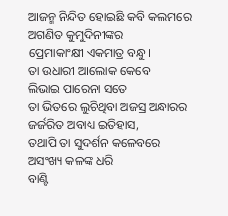ଆଜନ୍ମ ନିନ୍ଦିତ ହୋଇଛି କବି କଲମରେ
ଅଗଣିତ କୁମୁଦିନୀଙ୍କର
ପ୍ରେମାକାଂକ୍ଷୀ ଏକମାତ୍ର ବନ୍ଧୁ।
ତା ଉଧାରୀ ଆଲୋକ କେବେ
ଲିଭାଇ ପାରେନା ସତେ
ତା ଭିତରେ ଲୁଚିଥିବା ଅଜସ୍ର ଅନ୍ଧାରର
ଜର୍ଜରିତ ଅବାଧ୍ୟ ଇତିହାସ,
ତଥାପି ତା ସୁଦର୍ଶନ କଳେବରେ
ଅସଂଖ୍ୟ କଳଙ୍କ ଧରି
ବାଣ୍ଟି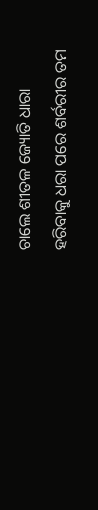ଚାଲେ ଶୀତଳ ଜ୍ୟୋତି ଧାରା
ହରିବାକୁ ଧରା ପରେ ଶର୍ବରୀର ତମ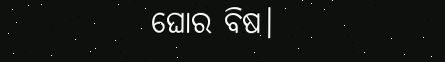ଘୋର ବିଷ।